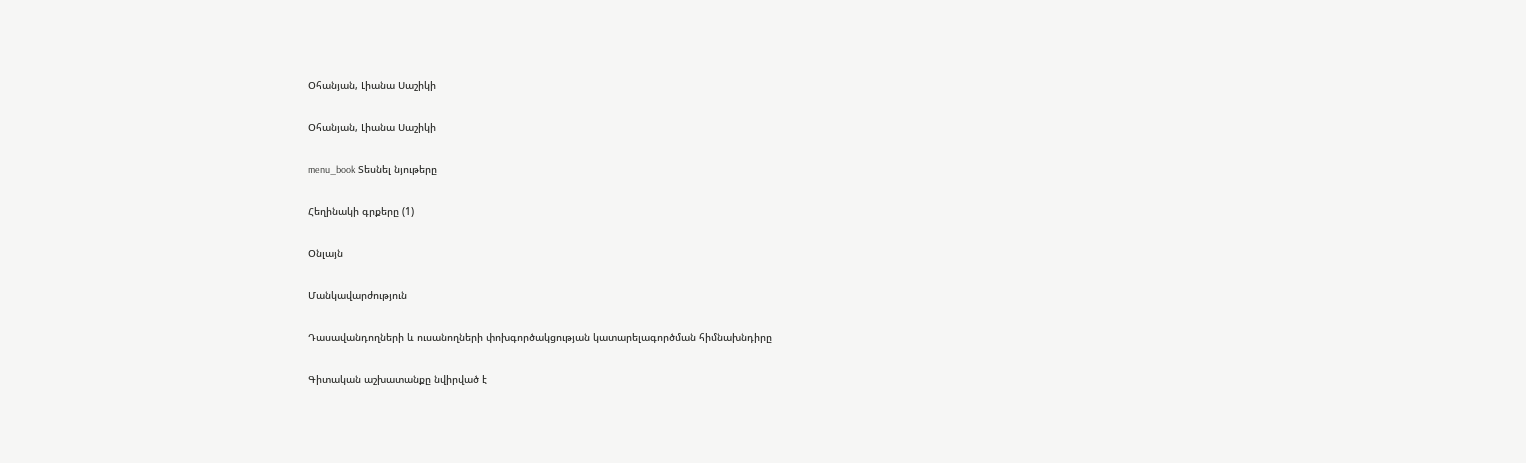Օհանյան, Լիանա Սաշիկի

Օհանյան, Լիանա Սաշիկի

menu_book Տեսնել նյութերը

Հեղինակի գրքերը (1)

Օնլայն

Մանկավարժություն

Դասավանդողների և ուսանողների փոխգործակցության կատարելագործման հիմնախնդիրը

Գիտական աշխատանքը նվիրված է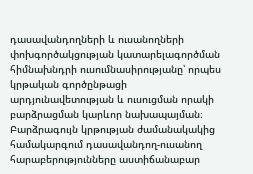դասավանդողների և ուսանողների փոխգործակցության կատարելագործման հիմնախնդրի ուսումնասիրությանը՝ որպես կրթական գործընթացի արդյունավետության և ուսուցման որակի բարձրացման կարևոր նախապայման։ Բարձրագույն կրթության ժամանակակից համակարգում դասավանդող-ուսանող հարաբերությունները աստիճանաբար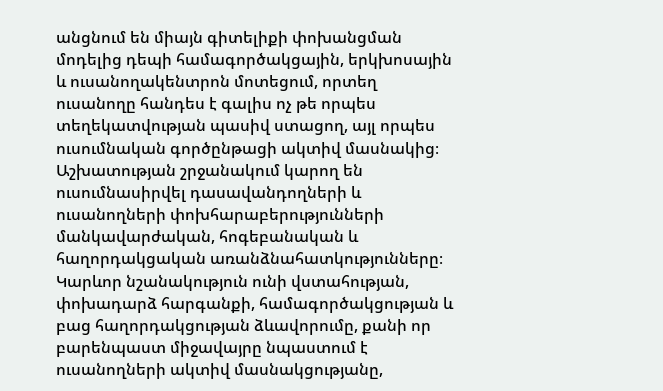անցնում են միայն գիտելիքի փոխանցման մոդելից դեպի համագործակցային, երկխոսային և ուսանողակենտրոն մոտեցում, որտեղ ուսանողը հանդես է գալիս ոչ թե որպես տեղեկատվության պասիվ ստացող, այլ որպես ուսումնական գործընթացի ակտիվ մասնակից։ Աշխատության շրջանակում կարող են ուսումնասիրվել դասավանդողների և ուսանողների փոխհարաբերությունների մանկավարժական, հոգեբանական և հաղորդակցական առանձնահատկությունները։ Կարևոր նշանակություն ունի վստահության, փոխադարձ հարգանքի, համագործակցության և բաց հաղորդակցության ձևավորումը, քանի որ բարենպաստ միջավայրը նպաստում է ուսանողների ակտիվ մասնակցությանը,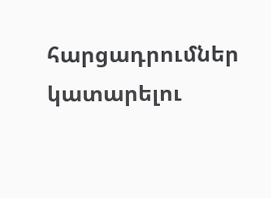հարցադրումներ կատարելու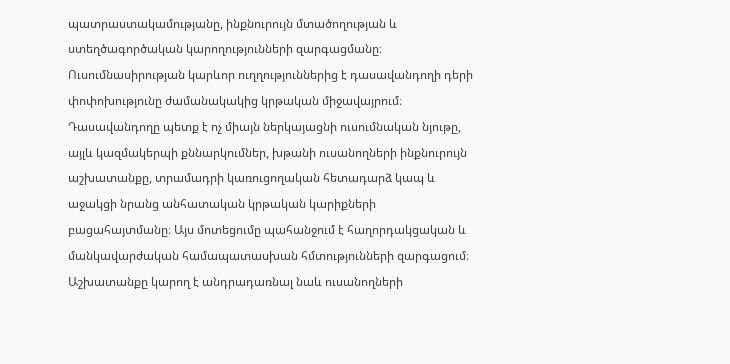պատրաստակամությանը, ինքնուրույն մտածողության և ստեղծագործական կարողությունների զարգացմանը։ Ուսումնասիրության կարևոր ուղղություններից է դասավանդողի դերի փոփոխությունը ժամանակակից կրթական միջավայրում։ Դասավանդողը պետք է ոչ միայն ներկայացնի ուսումնական նյութը, այլև կազմակերպի քննարկումներ, խթանի ուսանողների ինքնուրույն աշխատանքը, տրամադրի կառուցողական հետադարձ կապ և աջակցի նրանց անհատական կրթական կարիքների բացահայտմանը։ Այս մոտեցումը պահանջում է հաղորդակցական և մանկավարժական համապատասխան հմտությունների զարգացում։ Աշխատանքը կարող է անդրադառնալ նաև ուսանողների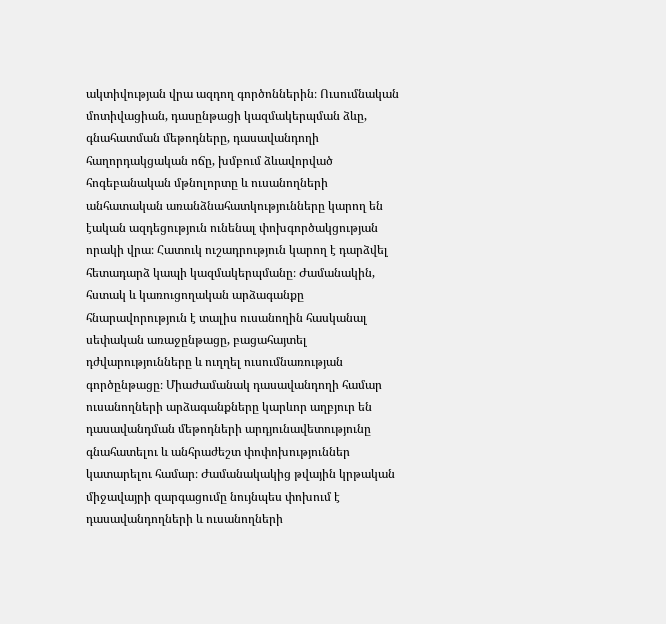ակտիվության վրա ազդող գործոններին։ Ուսումնական մոտիվացիան, դասընթացի կազմակերպման ձևը, գնահատման մեթոդները, դասավանդողի հաղորդակցական ոճը, խմբում ձևավորված հոգեբանական մթնոլորտը և ուսանողների անհատական առանձնահատկությունները կարող են էական ազդեցություն ունենալ փոխգործակցության որակի վրա։ Հատուկ ուշադրություն կարող է դարձվել հետադարձ կապի կազմակերպմանը։ Ժամանակին, հստակ և կառուցողական արձագանքը հնարավորություն է տալիս ուսանողին հասկանալ սեփական առաջընթացը, բացահայտել դժվարությունները և ուղղել ուսումնառության գործընթացը։ Միաժամանակ դասավանդողի համար ուսանողների արձագանքները կարևոր աղբյուր են դասավանդման մեթոդների արդյունավետությունը գնահատելու և անհրաժեշտ փոփոխություններ կատարելու համար։ Ժամանակակից թվային կրթական միջավայրի զարգացումը նույնպես փոխում է դասավանդողների և ուսանողների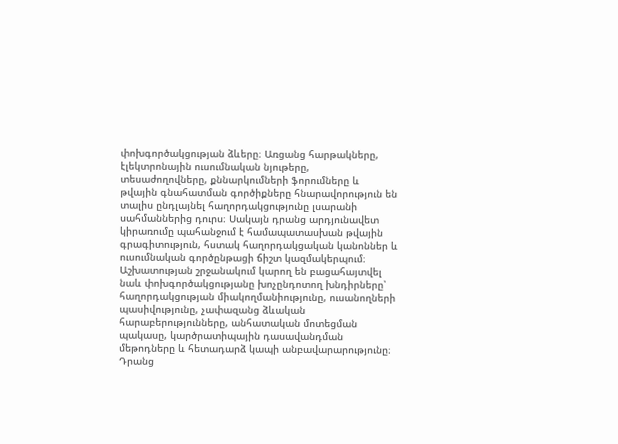փոխգործակցության ձևերը։ Առցանց հարթակները, էլեկտրոնային ուսումնական նյութերը, տեսաժողովները, քննարկումների ֆորումները և թվային գնահատման գործիքները հնարավորություն են տալիս ընդլայնել հաղորդակցությունը լսարանի սահմաններից դուրս։ Սակայն դրանց արդյունավետ կիրառումը պահանջում է համապատասխան թվային գրագիտություն, հստակ հաղորդակցական կանոններ և ուսումնական գործընթացի ճիշտ կազմակերպում։ Աշխատության շրջանակում կարող են բացահայտվել նաև փոխգործակցությանը խոչընդոտող խնդիրները՝ հաղորդակցության միակողմանիությունը, ուսանողների պասիվությունը, չափազանց ձևական հարաբերությունները, անհատական մոտեցման պակասը, կարծրատիպային դասավանդման մեթոդները և հետադարձ կապի անբավարարությունը։ Դրանց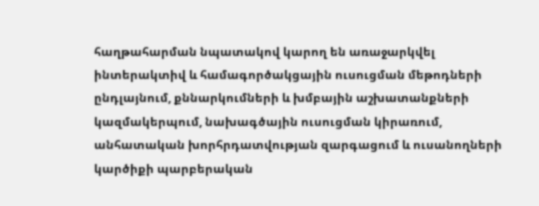հաղթահարման նպատակով կարող են առաջարկվել ինտերակտիվ և համագործակցային ուսուցման մեթոդների ընդլայնում, քննարկումների և խմբային աշխատանքների կազմակերպում, նախագծային ուսուցման կիրառում, անհատական խորհրդատվության զարգացում և ուսանողների կարծիքի պարբերական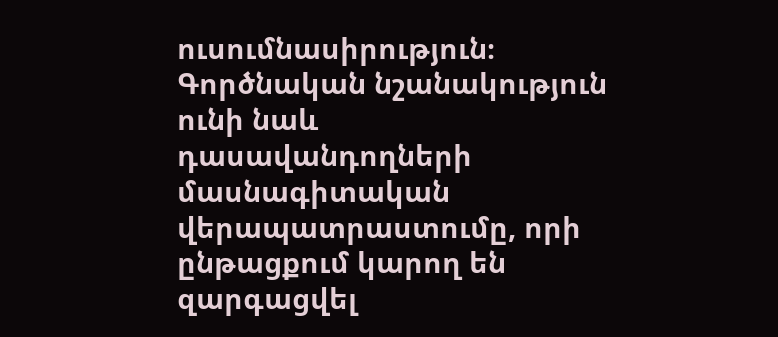ուսումնասիրություն։ Գործնական նշանակություն ունի նաև դասավանդողների մասնագիտական վերապատրաստումը, որի ընթացքում կարող են զարգացվել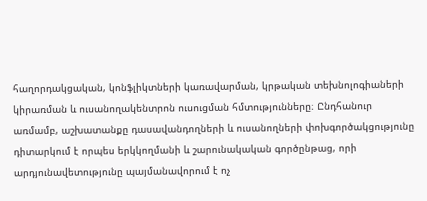հաղորդակցական, կոնֆլիկտների կառավարման, կրթական տեխնոլոգիաների կիրառման և ուսանողակենտրոն ուսուցման հմտությունները։ Ընդհանուր առմամբ, աշխատանքը դասավանդողների և ուսանողների փոխգործակցությունը դիտարկում է որպես երկկողմանի և շարունակական գործընթաց, որի արդյունավետությունը պայմանավորում է ոչ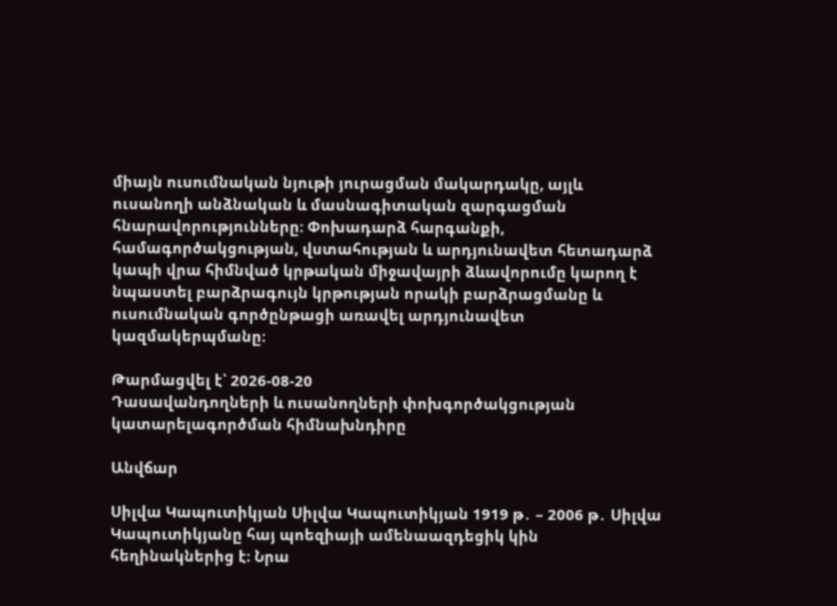միայն ուսումնական նյութի յուրացման մակարդակը, այլև ուսանողի անձնական և մասնագիտական զարգացման հնարավորությունները։ Փոխադարձ հարգանքի, համագործակցության, վստահության և արդյունավետ հետադարձ կապի վրա հիմնված կրթական միջավայրի ձևավորումը կարող է նպաստել բարձրագույն կրթության որակի բարձրացմանը և ուսումնական գործընթացի առավել արդյունավետ կազմակերպմանը։

Թարմացվել է՝ 2026-08-20
Դասավանդողների և ուսանողների փոխգործակցության կատարելագործման հիմնախնդիրը

Անվճար

Սիլվա Կապուտիկյան Սիլվա Կապուտիկյան 1919 թ․ – 2006 թ․ Սիլվա Կապուտիկյանը հայ պոեզիայի ամենաազդեցիկ կին հեղինակներից է։ Նրա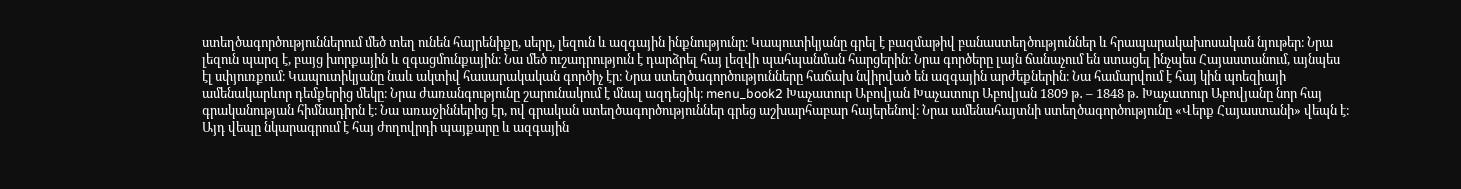ստեղծագործություններում մեծ տեղ ունեն հայրենիքը, սերը, լեզուն և ազգային ինքնությունը։ Կապուտիկյանը գրել է բազմաթիվ բանաստեղծություններ և հրապարակախոսական նյութեր։ Նրա լեզուն պարզ է, բայց խորքային և զգացմունքային։ Նա մեծ ուշադրություն է դարձրել հայ լեզվի պահպանման հարցերին։ Նրա գործերը լայն ճանաչում են ստացել ինչպես Հայաստանում, այնպես էլ սփյուռքում։ Կապուտիկյանը նաև ակտիվ հասարակական գործիչ էր։ Նրա ստեղծագործությունները հաճախ նվիրված են ազգային արժեքներին։ Նա համարվում է հայ կին պոեզիայի ամենակարևոր դեմքերից մեկը։ Նրա ժառանգությունը շարունակում է մնալ ազդեցիկ։ menu_book2 Խաչատուր Աբովյան Խաչատուր Աբովյան 1809 թ․ – 1848 թ․ Խաչատուր Աբովյանը նոր հայ գրականության հիմնադիրն է։ Նա առաջիններից էր, ով գրական ստեղծագործություններ գրեց աշխարհաբար հայերենով։ Նրա ամենահայտնի ստեղծագործությունը «Վերք Հայաստանի» վեպն է։ Այդ վեպը նկարագրում է հայ ժողովրդի պայքարը և ազգային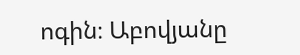ոգին։ Աբովյանը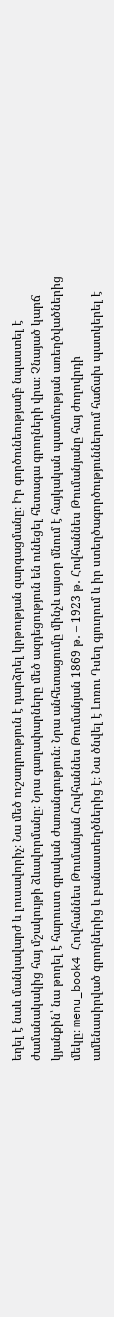եղել է նաև մանկավարժ և լուսավորիչ։ Նա մեծ ուշադրություն է դարձրել կրթության զարգացմանը։ Իր գործունեությամբ նպաստել է ժամանակակից հայ մշակույթի ձևավորմանը։ Նրա գաղափարները մեծ ազդեցություն են ունեցել հետագա գրողների վրա։ Չնայած կարճ կյանքին՝ նա թողել է հարուստ գրական ժառանգություն։ Նրա անհետացումը մինչև այսօր մնում է հայկական պատմության առեղծվածներից մեկը։ menu_book4 Հովհաննես Թումանյան Հովհաննես Թումանյան 1869 թ․ – 1923 թ․ Հովհաննես Թումանյանը հայ ժողովրդի ամենասիրված գրողներից և բանաստեղծներից է։ Նա ծնվել է Լոռու Դսեղ գյուղում և իր ստեղծագործություններում հաճախ պատկերել է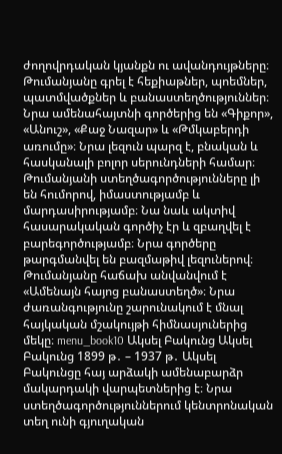ժողովրդական կյանքն ու ավանդույթները։ Թումանյանը գրել է հեքիաթներ, պոեմներ, պատմվածքներ և բանաստեղծություններ։ Նրա ամենահայտնի գործերից են «Գիքոր», «Անուշ», «Քաջ Նազար» և «Թմկաբերդի առումը»։ Նրա լեզուն պարզ է, բնական և հասկանալի բոլոր սերունդների համար։ Թումանյանի ստեղծագործությունները լի են հումորով, իմաստությամբ և մարդասիրությամբ։ Նա նաև ակտիվ հասարակական գործիչ էր և զբաղվել է բարեգործությամբ։ Նրա գործերը թարգմանվել են բազմաթիվ լեզուներով։ Թումանյանը հաճախ անվանվում է «Ամենայն հայոց բանաստեղծ»։ Նրա ժառանգությունը շարունակում է մնալ հայկական մշակույթի հիմնասյուներից մեկը։ menu_book10 Ակսել Բակունց Ակսել Բակունց 1899 թ․ – 1937 թ․ Ակսել Բակունցը հայ արձակի ամենաբարձր մակարդակի վարպետներից է։ Նրա ստեղծագործություններում կենտրոնական տեղ ունի գյուղական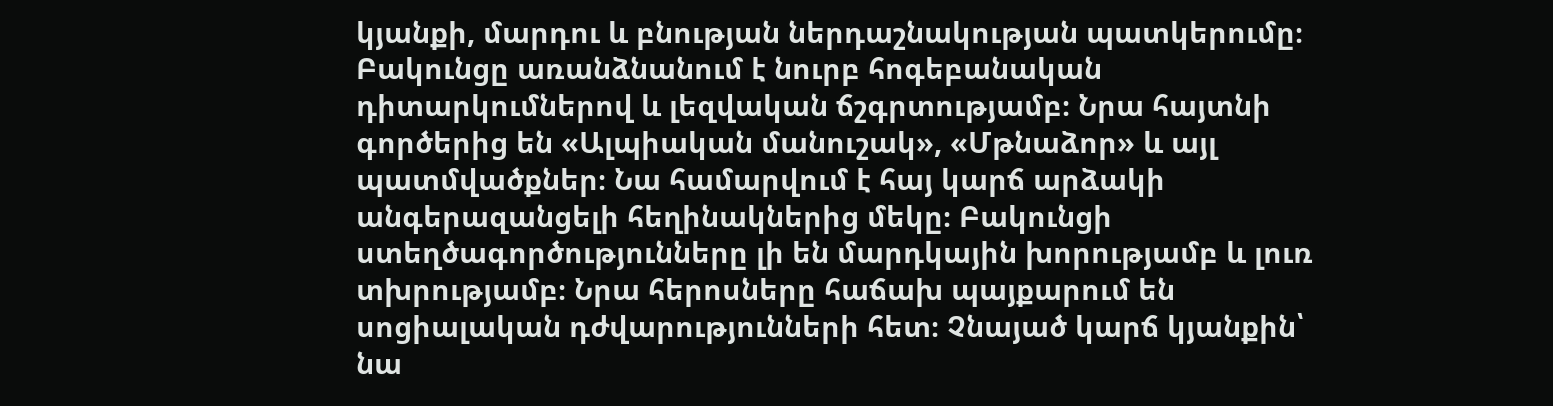կյանքի, մարդու և բնության ներդաշնակության պատկերումը։ Բակունցը առանձնանում է նուրբ հոգեբանական դիտարկումներով և լեզվական ճշգրտությամբ։ Նրա հայտնի գործերից են «Ալպիական մանուշակ», «Մթնաձոր» և այլ պատմվածքներ։ Նա համարվում է հայ կարճ արձակի անգերազանցելի հեղինակներից մեկը։ Բակունցի ստեղծագործությունները լի են մարդկային խորությամբ և լուռ տխրությամբ։ Նրա հերոսները հաճախ պայքարում են սոցիալական դժվարությունների հետ։ Չնայած կարճ կյանքին՝ նա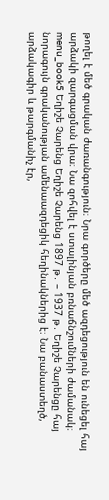թողել է մեծ գրական ժառանգություն։ Նրա գործերը մեծ ազդեցություն են ունեցել հայ արձակի զարգացման վրա։ Նա զոհվել է ստալինյան բռնաճնշումների ժամանակ։ menu_book5 Եղիշե Չարենց Եղիշե Չարենց 1897 թ․ – 1937 թ․ Եղիշե Չարենցը հայ նորագույն գրականության ամենաազդեցիկ հեղինակներից է։ Նա բանաստեղծ, արձակագիր և թարգմանիչ էր,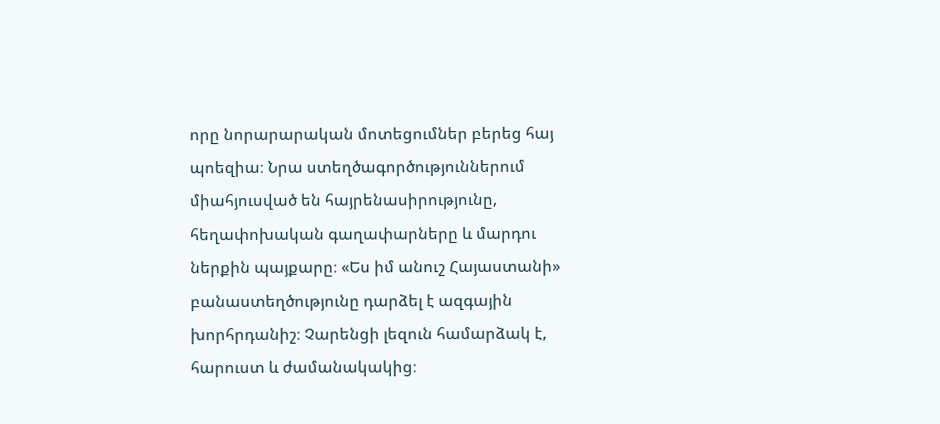որը նորարարական մոտեցումներ բերեց հայ պոեզիա։ Նրա ստեղծագործություններում միահյուսված են հայրենասիրությունը, հեղափոխական գաղափարները և մարդու ներքին պայքարը։ «Ես իմ անուշ Հայաստանի» բանաստեղծությունը դարձել է ազգային խորհրդանիշ։ Չարենցի լեզուն համարձակ է, հարուստ և ժամանակակից։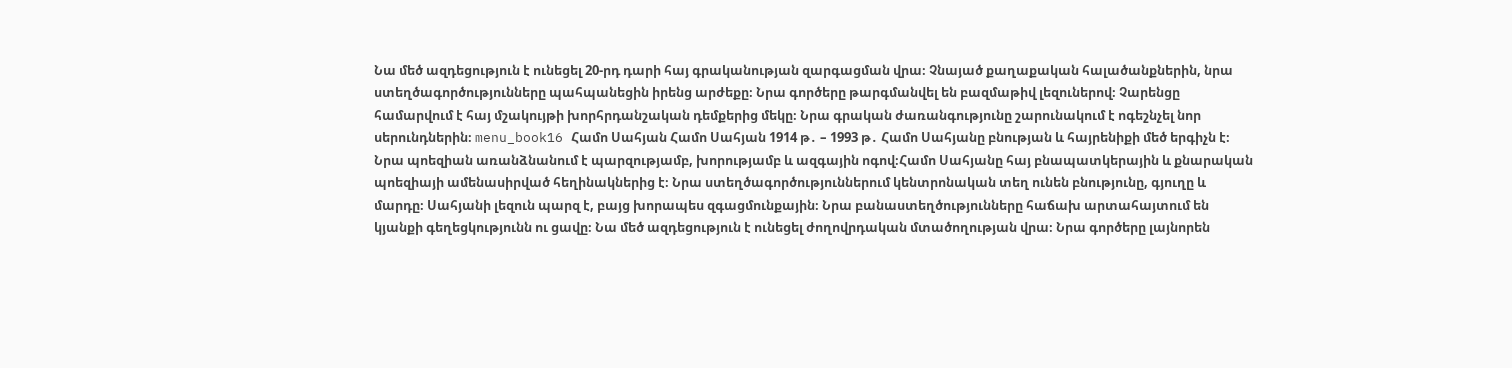Նա մեծ ազդեցություն է ունեցել 20-րդ դարի հայ գրականության զարգացման վրա։ Չնայած քաղաքական հալածանքներին, նրա ստեղծագործությունները պահպանեցին իրենց արժեքը։ Նրա գործերը թարգմանվել են բազմաթիվ լեզուներով։ Չարենցը համարվում է հայ մշակույթի խորհրդանշական դեմքերից մեկը։ Նրա գրական ժառանգությունը շարունակում է ոգեշնչել նոր սերունդներին։ menu_book16 Համո Սահյան Համո Սահյան 1914 թ․ – 1993 թ․ Համո Սահյանը բնության և հայրենիքի մեծ երգիչն է։ Նրա պոեզիան առանձնանում է պարզությամբ, խորությամբ և ազգային ոգով։Համո Սահյանը հայ բնապատկերային և քնարական պոեզիայի ամենասիրված հեղինակներից է։ Նրա ստեղծագործություններում կենտրոնական տեղ ունեն բնությունը, գյուղը և մարդը։ Սահյանի լեզուն պարզ է, բայց խորապես զգացմունքային։ Նրա բանաստեղծությունները հաճախ արտահայտում են կյանքի գեղեցկությունն ու ցավը։ Նա մեծ ազդեցություն է ունեցել ժողովրդական մտածողության վրա։ Նրա գործերը լայնորեն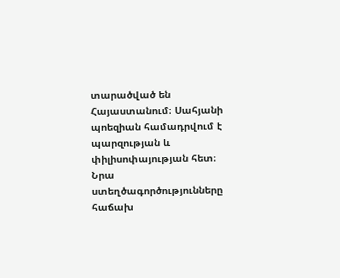տարածված են Հայաստանում։ Սահյանի պոեզիան համադրվում է պարզության և փիլիսոփայության հետ։ Նրա ստեղծագործությունները հաճախ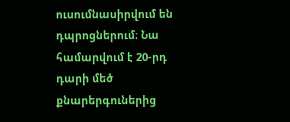ուսումնասիրվում են դպրոցներում։ Նա համարվում է 20-րդ դարի մեծ քնարերգուներից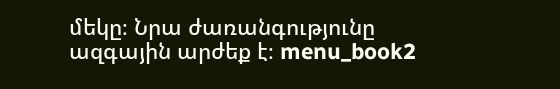մեկը։ Նրա ժառանգությունը ազգային արժեք է։ menu_book2